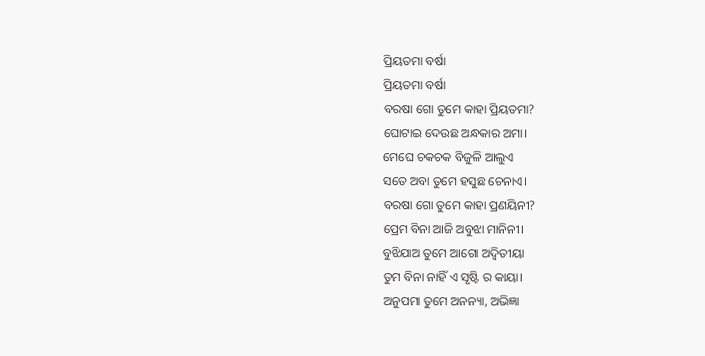ପ୍ରିୟତମା ବର୍ଷା
ପ୍ରିୟତମା ବର୍ଷା
ବରଷା ଗୋ ତୁମେ କାହା ପ୍ରିୟତମା?
ଘୋଟାଇ ଦେଉଛ ଅନ୍ଧକାର ଅମା।
ମେଘେ ଚକଚକ ବିଜୁଳି ଆଲୁଏ
ସତେ ଅବା ତୁମେ ହସୁଛ ଚେନାଏ।
ବରଷା ଗୋ ତୁମେ କାହା ପ୍ରଣୟିନୀ?
ପ୍ରେମ ବିନା ଆଜି ଅବୁଝା ମାନିନୀ।
ବୁଝିଯାଅ ତୁମେ ଆଗୋ ଅଦ୍ବିତୀୟା
ତୁମ ବିନା ନାହିଁ ଏ ସୃଷ୍ଟି ର କାୟା।
ଅନୁପମା ତୁମେ ଅନନ୍ୟା, ଅଭିଜ୍ଞା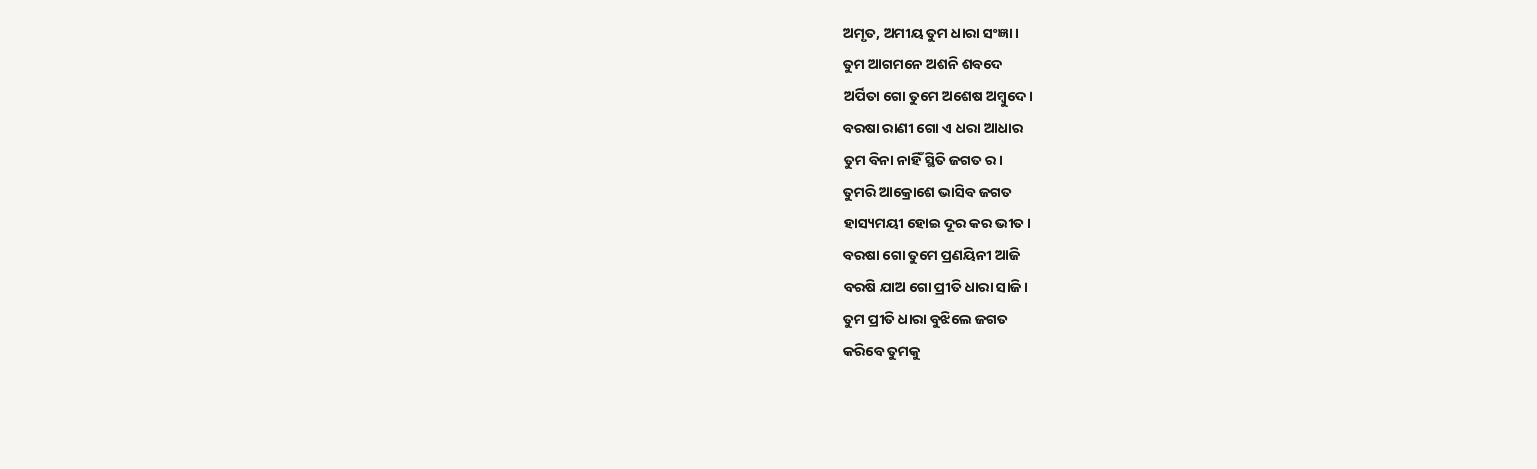ଅମୃତ, ଅମୀୟ ତୁମ ଧାରା ସଂଜ୍ଞା।
ତୁମ ଆଗମନେ ଅଶନି ଶବଦେ
ଅର୍ପିତା ଗୋ ତୁମେ ଅଶେଷ ଅମ୍ବୁଦେ।
ବରଷା ରାଣୀ ଗୋ ଏ ଧରା ଆଧାର
ତୁମ ବିନା ନାହିଁ ସ୍ଥିତି ଜଗତ ର।
ତୁମରି ଆକ୍ରୋଶେ ଭାସିବ ଜଗତ
ହାସ୍ୟମୟୀ ହୋଇ ଦୂର କର ଭୀତ।
ବରଷା ଗୋ ତୁମେ ପ୍ରଣୟିନୀ ଆଜି
ବରଷି ଯାଅ ଗୋ ପ୍ରୀତି ଧାରା ସାଜି।
ତୁମ ପ୍ରୀତି ଧାରା ବୁଝିଲେ ଜଗତ
କରିବେ ତୁମକୁ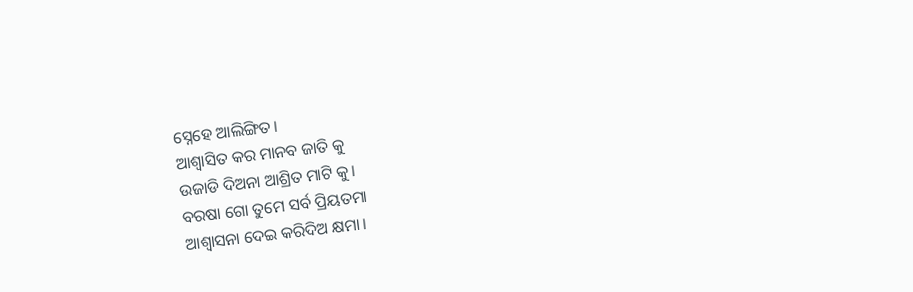ସ୍ନେହେ ଆଲିଙ୍ଗିତ।
ଆଶ୍ବାସିତ କର ମାନବ ଜାତି କୁ
ଉଜାଡି ଦିଅନା ଆଶ୍ରିତ ମାଟି କୁ।
ବରଷା ଗୋ ତୁମେ ସର୍ବ ପ୍ରିୟତମା
ଆଶ୍ବାସନା ଦେଇ କରିଦିଅ କ୍ଷମା।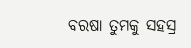ବରଷା ତୁମକୁ ସହସ୍ର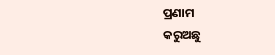ପ୍ରଣାମ
କରୁଅଛୁ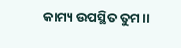କାମ୍ୟ ଉପସ୍ଥିତ ତୁମ।।